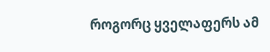როგორც ყველაფერს ამ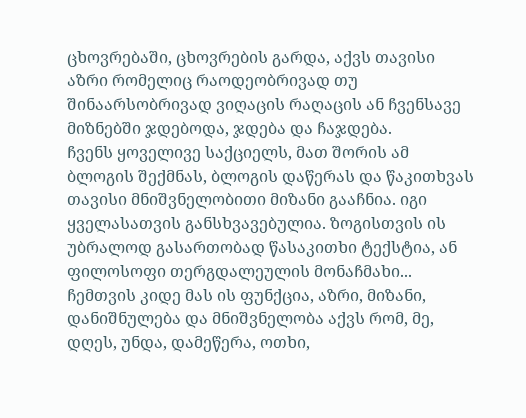ცხოვრებაში, ცხოვრების გარდა, აქვს თავისი აზრი რომელიც რაოდეობრივად თუ შინაარსობრივად ვიღაცის რაღაცის ან ჩვენსავე მიზნებში ჯდებოდა, ჯდება და ჩაჯდება.
ჩვენს ყოველივე საქციელს, მათ შორის ამ ბლოგის შექმნას, ბლოგის დაწერას და წაკითხვას თავისი მნიშვნელობითი მიზანი გააჩნია. იგი ყველასათვის განსხვავებულია. ზოგისთვის ის უბრალოდ გასართობად წასაკითხი ტექსტია, ან ფილოსოფი თერგდალეულის მონაჩმახი... ჩემთვის კიდე მას ის ფუნქცია, აზრი, მიზანი, დანიშნულება და მნიშვნელობა აქვს რომ, მე, დღეს, უნდა, დამეწერა, ოთხი,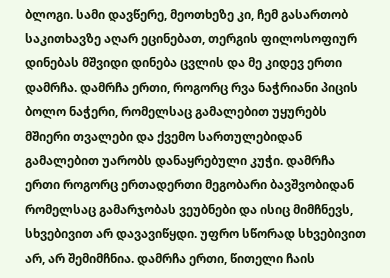ბლოგი. სამი დავწერე, მეოთხეზე კი, ჩემ გასართობ საკითხავზე აღარ ეცინებათ, თერგის ფილოსოფიურ დინებას მშვიდი დინება ცვლის და მე კიდევ ერთი დამრჩა. დამრჩა ერთი, როგორც რვა ნაჭრიანი პიცის ბოლო ნაჭერი, რომელსაც გამალებით უყურებს მშიერი თვალები და ქვემო სართულებიდან გამალებით უარობს დანაყრებული კუჭი. დამრჩა ერთი როგორც ერთადერთი მეგობარი ბავშვობიდან რომელსაც გამარჯობას ვეუბნები და ისიც მიმჩნევს, სხვებივით არ დავავიწყდი. უფრო სწორად სხვებივით არ, არ შემიმჩნია. დამრჩა ერთი, წითელი ჩაის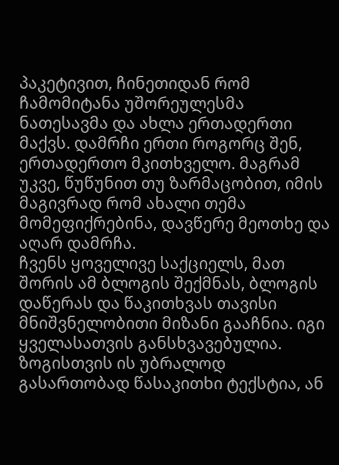პაკეტივით, ჩინეთიდან რომ ჩამომიტანა უშორეულესმა ნათესავმა და ახლა ერთადერთი მაქვს. დამრჩი ერთი როგორც შენ, ერთადერთო მკითხველო. მაგრამ უკვე, წუწუნით თუ ზარმაცობით, იმის მაგივრად რომ ახალი თემა მომეფიქრებინა, დავწერე მეოთხე და აღარ დამრჩა.
ჩვენს ყოველივე საქციელს, მათ შორის ამ ბლოგის შექმნას, ბლოგის დაწერას და წაკითხვას თავისი მნიშვნელობითი მიზანი გააჩნია. იგი ყველასათვის განსხვავებულია. ზოგისთვის ის უბრალოდ გასართობად წასაკითხი ტექსტია, ან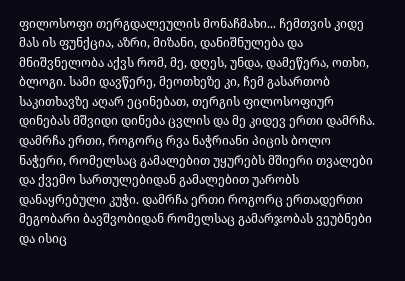ფილოსოფი თერგდალეულის მონაჩმახი... ჩემთვის კიდე მას ის ფუნქცია, აზრი, მიზანი, დანიშნულება და მნიშვნელობა აქვს რომ, მე, დღეს, უნდა, დამეწერა, ოთხი, ბლოგი. სამი დავწერე, მეოთხეზე კი, ჩემ გასართობ საკითხავზე აღარ ეცინებათ, თერგის ფილოსოფიურ დინებას მშვიდი დინება ცვლის და მე კიდევ ერთი დამრჩა. დამრჩა ერთი, როგორც რვა ნაჭრიანი პიცის ბოლო ნაჭერი, რომელსაც გამალებით უყურებს მშიერი თვალები და ქვემო სართულებიდან გამალებით უარობს დანაყრებული კუჭი. დამრჩა ერთი როგორც ერთადერთი მეგობარი ბავშვობიდან რომელსაც გამარჯობას ვეუბნები და ისიც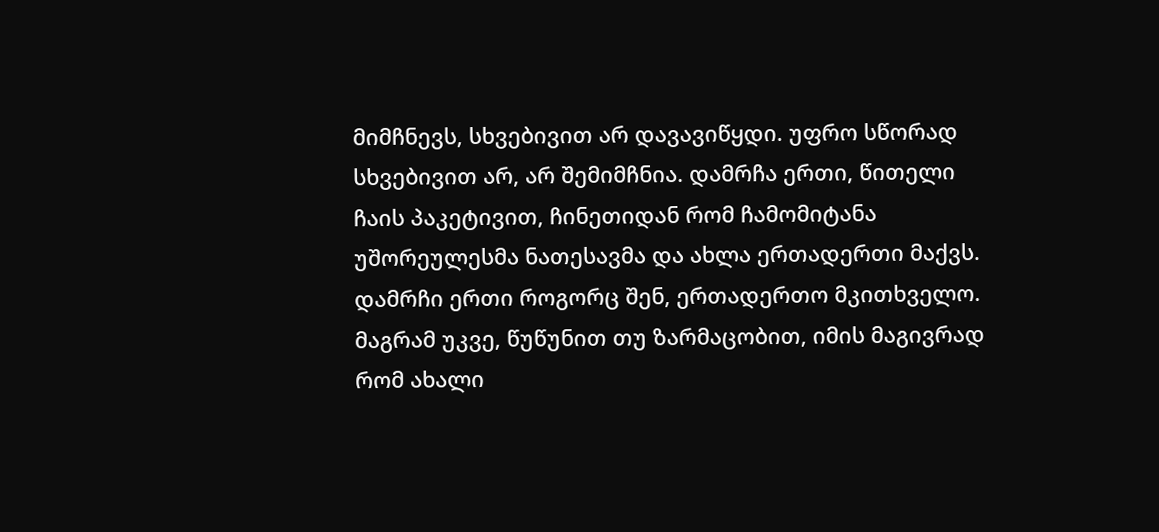მიმჩნევს, სხვებივით არ დავავიწყდი. უფრო სწორად სხვებივით არ, არ შემიმჩნია. დამრჩა ერთი, წითელი ჩაის პაკეტივით, ჩინეთიდან რომ ჩამომიტანა უშორეულესმა ნათესავმა და ახლა ერთადერთი მაქვს. დამრჩი ერთი როგორც შენ, ერთადერთო მკითხველო. მაგრამ უკვე, წუწუნით თუ ზარმაცობით, იმის მაგივრად რომ ახალი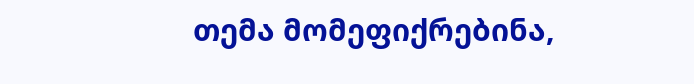თემა მომეფიქრებინა,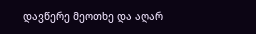დავწერე მეოთხე და აღარ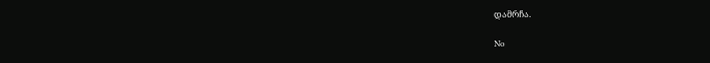დამრჩა.

No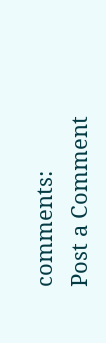comments:
Post a Comment